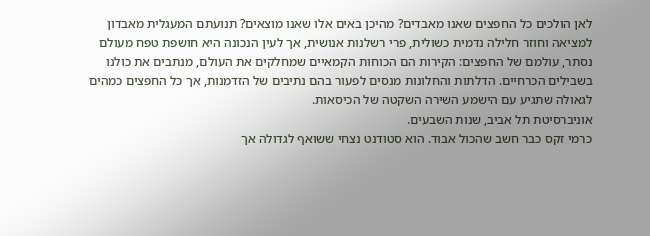לאן הולכים כל החפצים שאנו מאבדים? מהיכן באים אלו שאנו מוצאים? תנועתם המעגלית מאבדון למציאה וחוזר חלילה נדמית כשולית, פרי רשלנות אנושית, אך לעין הנכונה היא חושפת טפח מעולם נסתר, עולמם של החפצים: הקירות הם הכוחות הקמאיים שמחלקים את העולם, מנתבים את כולנו בשבילים הכרחיים. הדלתות והחלונות מנסים לפעור בהם נתיבים של הזדמנות, אך כל החפצים כמהים לגאולה שתגיע עם הישמע השירה השקטה של הכיסאות.
אוניברסיטת תל אביב, שנות השבעים.
כרמי זקס כבר חשב שהכול אבוד. הוא סטודנט נצחי ששואף לגדולה אך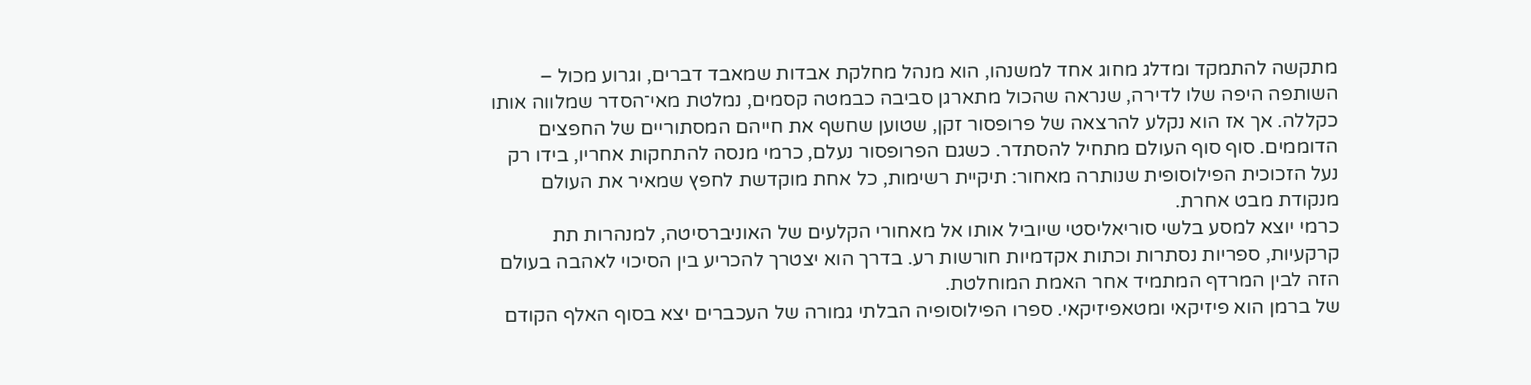מתקשה להתמקד ומדלג מחוג אחד למשנהו, הוא מנהל מחלקת אבדות שמאבד דברים, וגרוע מכול – השותפה היפה שלו לדירה, שנראה שהכול מתארגן סביבה כבמטה קסמים, נמלטת מאי־הסדר שמלווה אותו כקללה. אך אז הוא נקלע להרצאה של פרופסור זקן, שטוען שחשף את חייהם המסתוריים של החפצים הדוממים. סוף סוף העולם מתחיל להסתדר. כשגם הפרופסור נעלם, כרמי מנסה להתחקות אחריו, בידו רק נעל הזכוכית הפילוסופית שנותרה מאחור: תיקיית רשימות, כל אחת מוקדשת לחפץ שמאיר את העולם מנקודת מבט אחרת.
כרמי יוצא למסע בלשי סוריאליסטי שיוביל אותו אל מאחורי הקלעים של האוניברסיטה, למנהרות תת קרקעיות, ספריות נסתרות וכתות אקדמיות חורשות רע. בדרך הוא יצטרך להכריע בין הסיכוי לאהבה בעולם הזה לבין המרדף המתמיד אחר האמת המוחלטת.
של ברמן הוא פיזיקאי ומטאפיזיקאי. ספרו הפילוסופיה הבלתי גמורה של העכברים יצא בסוף האלף הקודם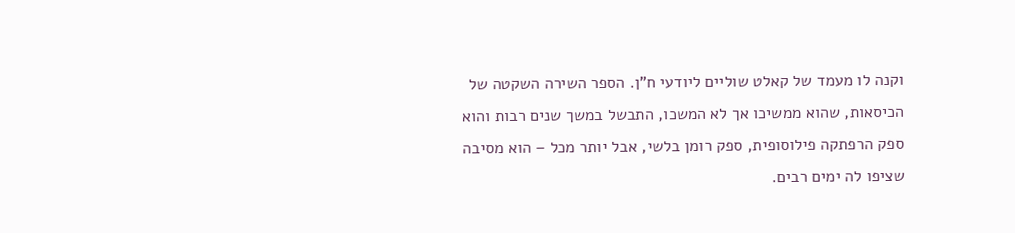וקנה לו מעמד של קאלט שוליים ליודעי ח"ן. הספר השירה השקטה של הכיסאות, שהוא ממשיכו אך לא המשכו, התבשל במשך שנים רבות והוא ספק הרפתקה פילוסופית, ספק רומן בלשי, אבל יותר מכל – הוא מסיבה שציפו לה ימים רבים.